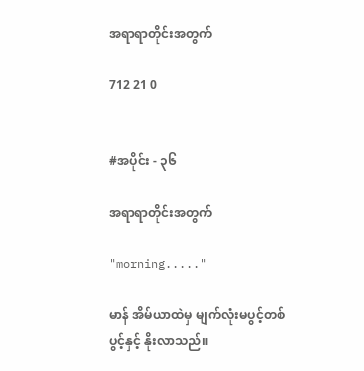အရာရာတိုင်းအတွက်

712 21 0


#အပိုင်း - ၃၆

အရာရာတိုင်းအတွက်

"morning....."

မာန် အိမ်ယာထဲမှ မျက်လုံးမပွင့်တစ်ပွင့်နှင့် နိုးလာသည်။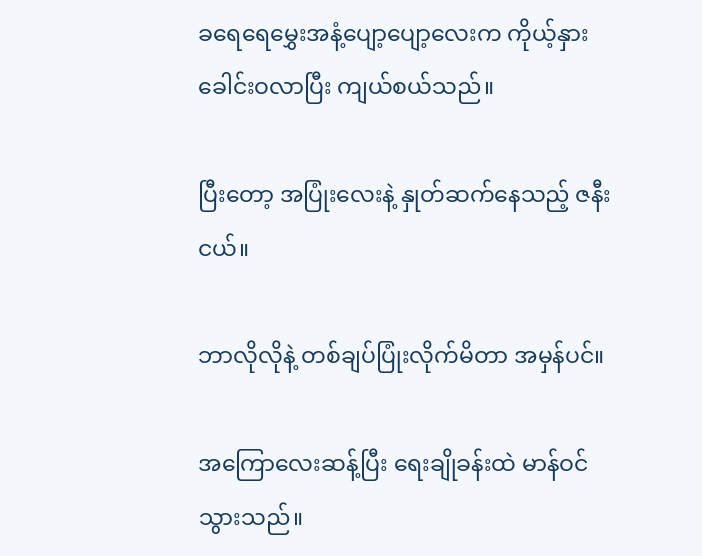ခရေရေမွှေးအနံ့ပျော့ပျော့လေးက ကိုယ့်နှားခေါင်းဝလာပြီး ကျယ်စယ်သည်။

ပြီးတော့ အပြုံးလေးနဲ့ နှုတ်ဆက်နေသည့် ဇနီးငယ်။

ဘာလိုလိုနဲ့ တစ်ချပ်ပြုံးလိုက်မိတာ အမှန်ပင်။

အကြောလေးဆန့်ပြီး ရေးချိုခန်းထဲ မာန်ဝင်သွားသည်။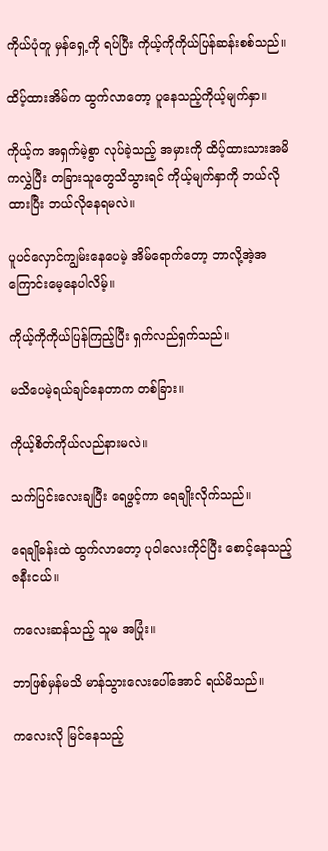ကိုယ်ပုံတူ မှန်ရှေ့ကို ရပ်ပြီး ကိုယ့်ကိုကိုယ်ပြန်ဆန်းစစ်သည်။

ထိပ့်ထားအိမ်က ထွက်လာတော့ ပူနေသည့်ကိုယ့်မျက်နှာ။

ကိုယ့်က အရှက်မဲ့စွာ လုပ်ခဲ့သည့် အမှားကို ထိပ့်ထားသားအမိ ကလွှဲပြီး တခြားသူတွေသိသွားရင် ကိုယ့်မျက်နှာကို ဘယ်လိုထားပြီး ဘယ်လိုနေရမလဲ။

ပူပင်လှောင်ကျွမ်းနေပေမဲ့ အိမ်ရောက်တော့ ဘာလို့အဲ့အကြောင်းမေ့နေပါလိမ့်။

ကိုယ့်ကိုကိုယ်ပြန်ကြည့်ပြီး ရှက်လည်ရှက်သည်။

မသိပေမဲ့ရယ်ချင်နေတာက တစ်ခြား။

ကိုယ့်စိတ်ကိုယ်လည်နားမလဲ။

သက်ပြင်းလေးချပြီး ရေဖွင့်ကာ ရေချိုးလိုက်သည်။

ရေချိုခန်းထဲ ထွက်လာတော့ ပုဝါလေးကိုင်ပြီး စောင့်နေသည့် ဇနီးငယ်။

ကလေးဆန်သည့် သူမ အပြုံး။

ဘာဖြစ်မှန်မသိ မာန်သွားလေးပေါ်အောင် ရယ်မိသည်။

ကလေးလို မြင်နေသည့်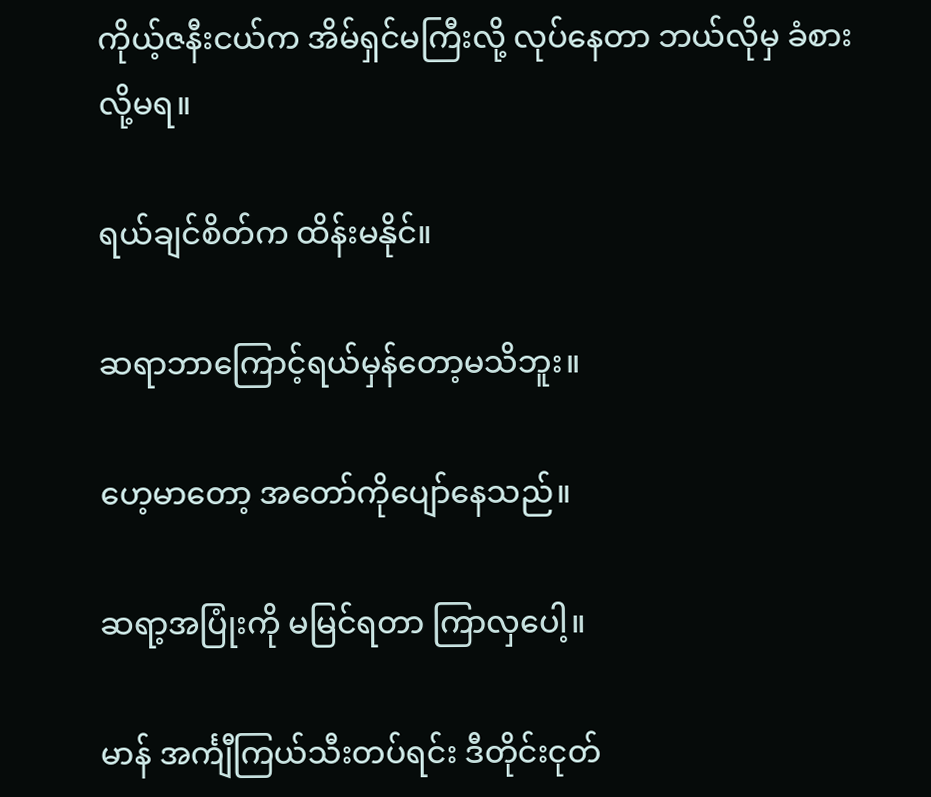ကိုယ့်ဇနီးငယ်က အိမ်ရှင်မကြီးလို့ လုပ်နေတာ ဘယ်လိုမှ ခံစားလို့မရ။

ရယ်ချင်စိတ်က ထိန်းမနိုင်။

ဆရာဘာကြောင့်ရယ်မှန်တော့မသိဘူး။

ဟေ့မာတော့ အတော်ကိုပျော်နေသည်။

ဆရာ့အပြုံးကို မမြင်ရတာ ကြာလှပေါ့။

မာန် အင်္ကျီကြယ်သီးတပ်ရင်း ဒီတိုင်းငုတ်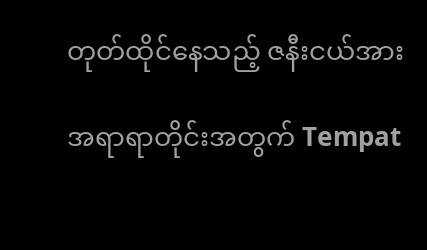တုတ်ထိုင်နေသည့် ဇနီးငယ်အား

အရာရာတိုင်းအတွက် Tempat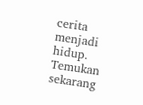cerita menjadi hidup. Temukan sekarang